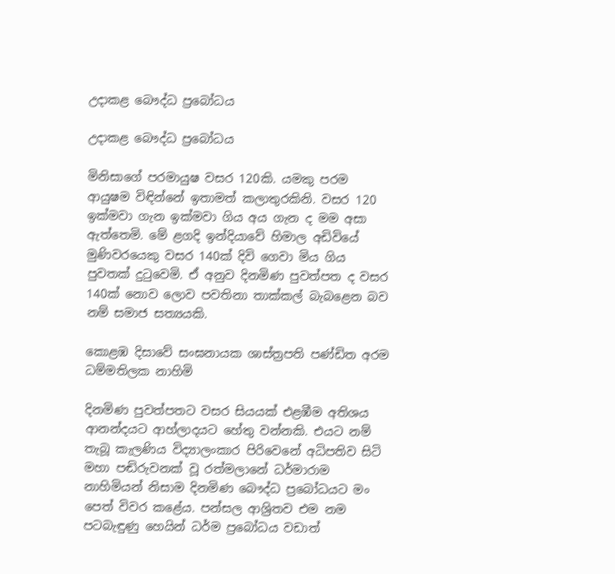උදාකළ බෞද්ධ ප්‍රබෝධය

උදාකළ බෞද්ධ ප්‍රබෝධය

මිනිසාගේ පරමායුෂ වසර 120කි. යමකු පරම ආයුෂම විඳින්නේ ඉතාමත් කලාතුරකිනි. වසර 120 ඉක්මවා ගැන ඉක්මවා ගිය අය ගැන ද මම අසා ඇත්තෙමි. මේ ළගදි ඉන්දියාවේ හිමාල අඩිවියේ මුණිවරයෙකු වසර 140ක් දිවි ගෙවා මිය ගිය පුවතක් දුටුවෙමි. ඒ අනුව දිනමිණ පුවත්පත ද වසර 140ක් නොව ලොව පවතිනා තාක්කල් බැබළෙන බව නම් සමාජ සත්‍යයකි.

කොළඹ දිසාවේ සංඝනායක ශාස්ත්‍රපති පණ්ඩිත අරම ධම්මතිලක නාහිමි

දිනමිණ පුවත්පතට වසර සියයක් එළඹීම අතිශය ආනන්දයට ආහ්ලාදයට හේතු වන්නකි. එයට නම් තැබූ කැලණිය විද්‍යාලංකාර පිරිවෙනේ අධිපතිව සිටි මහා පඬිරුවනක් වූ රත්මලානේ ධර්මාරාම නාහිමියන් නිසාම දිනමිණ බෞද්ධ ප්‍රබෝධයට මං පෙත් විවර කළේය. පන්සල ආශ්‍රිතව එම නම පටබැඳුණු හෙයින් ධර්ම ප්‍රබෝධය වඩාත්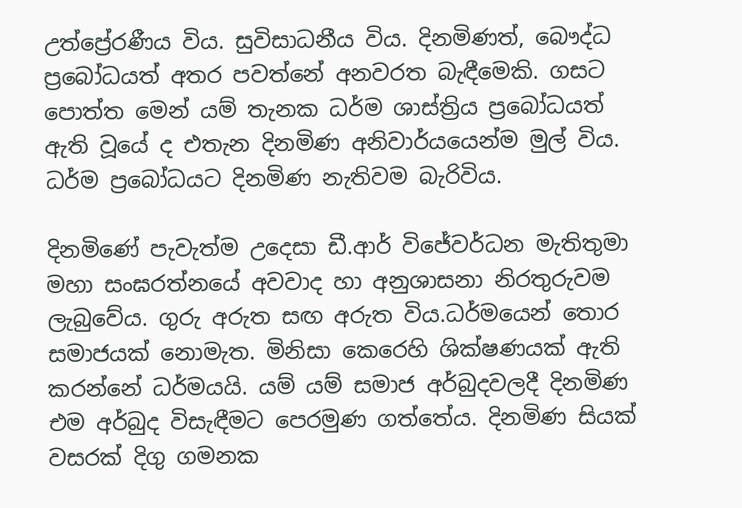උත්ප්‍රේරණීය විය. සුවිසාධනීය විය. දිනමිණත්, බෞද්ධ ප්‍රබෝධයත් අතර පවත්නේ අනවරත බැඳීමෙකි. ගසට පොත්ත මෙන් යම් තැනක ධර්ම ශාස්ත්‍රිය ප්‍රබෝධයත් ඇති වූයේ ද එතැන දිනමිණ අනිවාර්යයෙන්ම මුල් විය. ධර්ම ප්‍රබෝධයට දිනමිණ නැතිවම බැරිවිය.

දිනමිණේ පැවැත්ම උදෙසා ඩී.ආර් විජේවර්ධන මැතිතුමා මහා සංඝරත්නයේ අවවාද හා අනුශාසනා නිරතුරුවම ලැබුවේය. ගුරු අරුත සඟ අරුත විය.ධර්මයෙන් තොර සමාජයක් නොමැත. මිනිසා කෙරෙහි ශික්ෂණයක් ඇති කරන්නේ ධර්මයයි. යම් යම් සමාජ අර්බුදවලදී දිනමිණ එම අර්බුද විසැඳීමට පෙරමුණ ගත්තේය. දිනමිණ සියක් වසරක් දිගු ගමනක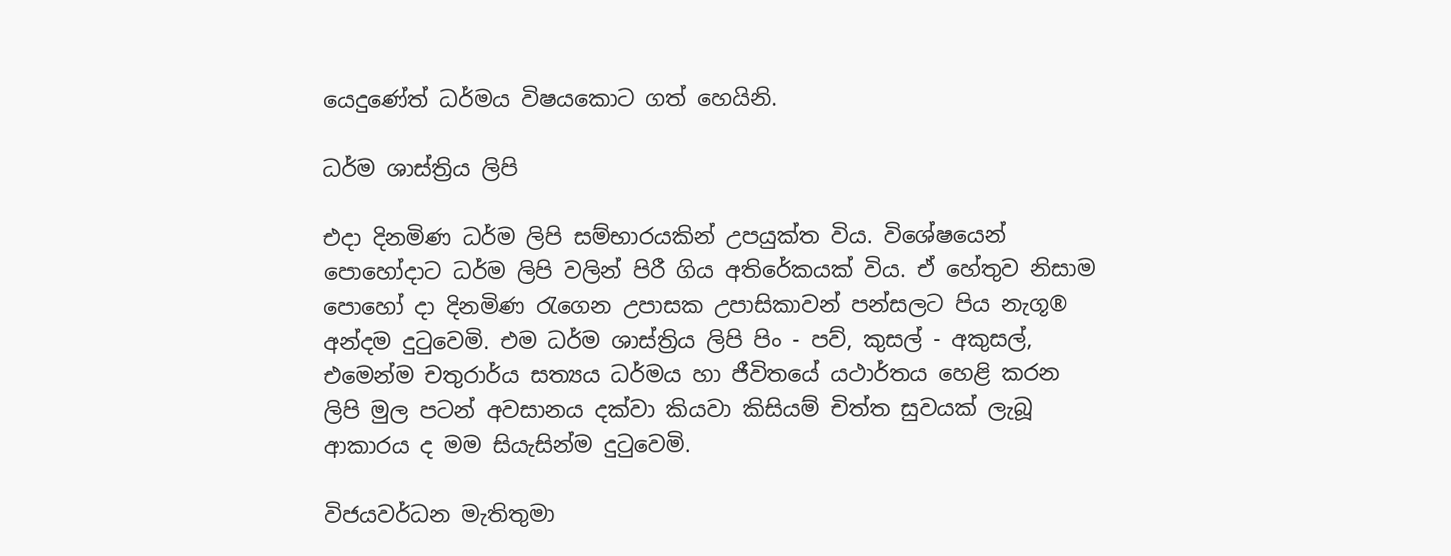යෙදුණේත් ධර්මය විෂයකොට ගත් හෙයිනි.

ධර්ම ශාස්ත්‍රිය ලිපි

එදා දිනමිණ ධර්ම ලිපි සම්භාරයකින් උපයුක්ත විය. විශේෂයෙන් පොහෝදාට ධර්ම ලිපි වලින් පිරී ගිය අතිරේකයක් විය. ඒ හේතුව නිසාම පොහෝ දා දිනමිණ රැගෙන උපාසක උපාසිකාවන් පන්සලට පිය නැගූ® අන්දම දුටුවෙමි. එම ධර්ම ශාස්ත්‍රිය ලිපි පිං - පව්, කුසල් - අකුසල්, එමෙන්ම චතුරාර්ය සත්‍යය ධර්මය හා ජීවිතයේ යථාර්තය හෙළි කරන ලිපි මුල පටන් අවසානය දක්වා කියවා කිසියම් චිත්ත සුවයක් ලැබූ ආකාරය ද මම සියැසින්ම දුටුවෙමි.

විජයවර්ධන මැතිතුමා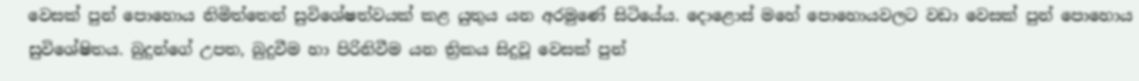වෙසක් පුන් පොහොය නිමිත්තෙන් සුවිශේෂත්වයක් කළ යුතුය යන අරමුණේ සිටියේය. දොළොස් මහේ පොහොයවලට වඩා වෙසක් පුන් පොහොය සුවිශේෂිතය. බුදුන්ගේ උපත, බුදුවීම හා පිරිනිවීම යන ත්‍රිකය සිදුවූ වෙසක් පුන්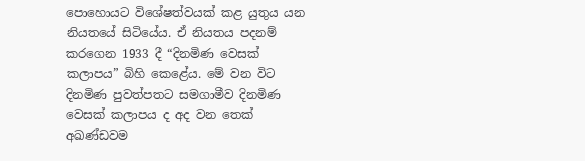පොහොයට විශේෂත්වයක් කළ යුතුය යන නියතයේ සිටියේය. ඒ නියතය පදනම් කරගෙන 1933 දී “දිනමිණ වෙසක් කලාපය” බිහි කෙළේය. මේ වන විට දිනමිණ පුවත්පතට සමගාමීව දිනමිණ වෙසක් කලාපය ද අද වන තෙක් අඛණ්ඩවම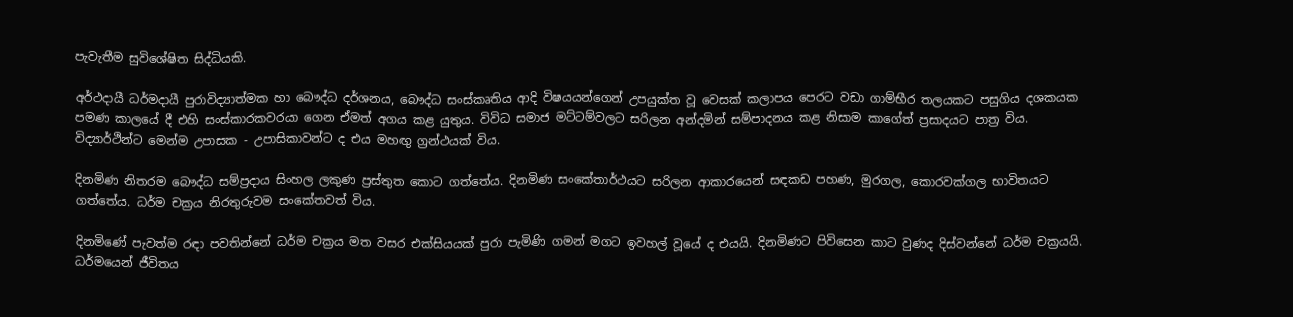පැවැතීම සුවිශේෂිත සිද්ධියකි.

අර්ථදායී ධර්මදායී පුරාවිද්‍යාත්මක හා බෞද්ධ දර්ශනය, බෞද්ධ සංස්කෘතිය ආදි විෂයයන්ගෙන් උපයුක්ත වූ වෙසක් කලාපය පෙරට වඩා ගාම්භීර තලයකට පසුගිය දශකයක පමණ කාලයේ දී එහි සංස්කාරකවරයා ගෙන ඒමත් අගය කළ යුතුය. විවිධ සමාජ මට්ටම්වලට සරිලන අන්දමින් සම්පාදනය කළ නිසාම කාගේත් ප්‍රසාදයට පාත්‍ර විය. විද්‍යාර්ථින්ට මෙන්ම උපාසක - උපාසිකාවන්ට ද එය මහඟු ග්‍රන්ථයක් විය.

දිනමිණ නිතරම බෞද්ධ සම්ප්‍රදාය සිංහල ලකුණ ප්‍රස්තුත කොට ගත්තේය. දිනමිණ සංකේතාර්ථයට සරිලන ආකාරයෙන් සඳකඩ පහණ, මුරගල, කොරවක්ගල භාවිතයට ගත්තේය. ධර්ම චක්‍රය නිරතුරුවම සංකේතවත් විය.

දිනමිණේ පැවත්ම රඳා පවතින්නේ ධර්ම චක්‍රය මත වසර එක්සියයක් පුරා පැමිණි ගමන් මගට ඉවහල් වූයේ ද එයයි. දිනමිණට පිවිසෙන කාට වුණද දිස්වන්නේ ධර්ම චක්‍රයයි. ධර්මයෙන් ජීවිතය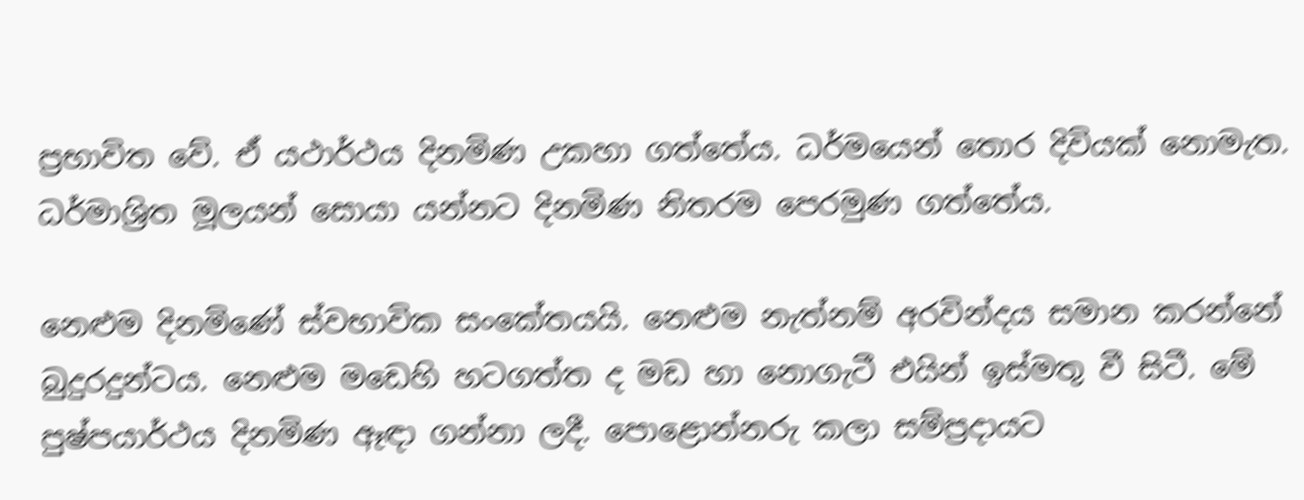ප්‍රභාවිත වේ. ඒ යථාර්ථය දිනමිණ උකහා ගත්තේය. ධර්මයෙන් තොර දිවියක් නොමැත. ධර්මාශ්‍රිත මූලයන් සොයා යන්නට දිනමිණ නිතරම පෙරමුණ ගත්තේය.

නෙළුම දිනමිණේ ස්වභාවික සංකේතයයි. නෙළුම නැත්නම් අරවින්දය සමාන කරන්නේ බුදුරදුන්ටය. නෙළුම මඩෙහි හටගත්ත ද මඩ හා නොගැටී එයින් ඉස්මතු වී සිටී. මේ පුෂ්පයාර්ථය දිනමිණ ඈඳා ගන්නා ලදී. පොළොන්නරු කලා සම්ප්‍රදායට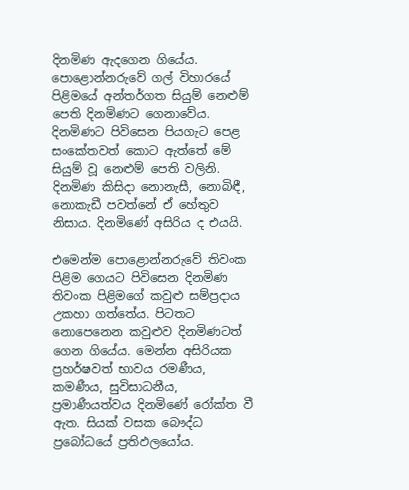දිනමිණ ඇදගෙන ගියේය. පොළොන්නරුවේ ගල් විහාරයේ පිළිමයේ අන්තර්ගත සියුම් නෙළුම් පෙති දිනමිණට ගෙනාවේය. දිනමිණට පිවිසෙන පියගැට පෙළ සංකේතවත් කොට ඇත්තේ මේ සියුම් වූ නෙළුම් පෙති වලිනි. දිනමිණ කිසිදා නොනැසී, නොබිඳී, නොකැඩී පවත්නේ ඒ හේතුව නිසාය. දිනමිණේ අසිරිය ද එයයි.

එමෙන්ම පොළොන්නරුවේ තිවංක පිළිම ගෙයට පිවිසෙන දිනමිණ තිවංක පිළිමගේ කවුළු සම්ප්‍රදාය උකහා ගත්තේය. පිටතට නොපෙනෙන කවුළුව දිනමිණටත් ගෙන ගියේය. මෙන්න අසිරියක ප්‍රහර්ෂවත් භාවය රමණීය, කමණීය, සුවිසාධනීය, ප්‍රමාණීයත්වය දිනමිණේ රෝක්ත වී ඇත. සියක් වසක බෞද්ධ ප්‍රබෝධයේ ප්‍රතිඵලයෝය.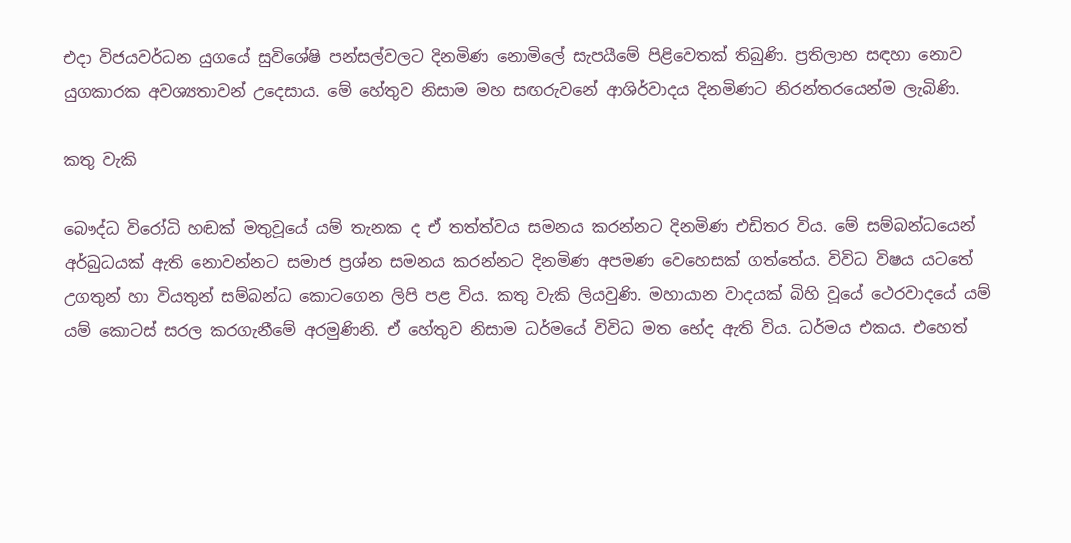එදා විජයවර්ධන යුගයේ සුවිශේෂි පන්සල්වලට දිනමිණ නොමිලේ සැපයීමේ පිළිවෙතක් තිබුණි. ප්‍රතිලාභ සඳහා නොව යුගකාරක අවශ්‍යතාවන් උදෙසාය. මේ හේතුව නිසාම මහ සඟරුවනේ ආශිර්වාදය දිනමිණට නිරන්තරයෙන්ම ලැබිණි.

කතු වැකි

බෞද්ධ විරෝධි හඬක් මතුවූයේ යම් තැනක ද ඒ තත්ත්වය සමනය කරන්නට දිනමිණ එඩිතර විය. මේ සම්බන්ධයෙන් අර්බුධයක් ඇති නොවන්නට සමාජ ප්‍රශ්න සමනය කරන්නට දිනමිණ අපමණ වෙහෙසක් ගත්තේය. විවිධ විෂය යටතේ උගතුන් හා වියතුන් සම්බන්ධ කොටගෙන ලිපි පළ විය. කතු වැකි ලියවුණි. මහායාන වාදයක් බිහි වූයේ ථෙරවාදයේ යම් යම් කොටස් සරල කරගැනීමේ අරමුණිනි. ඒ හේතුව නිසාම ධර්මයේ විවිධ මත භේද ඇති විය. ධර්මය එකය. එහෙත්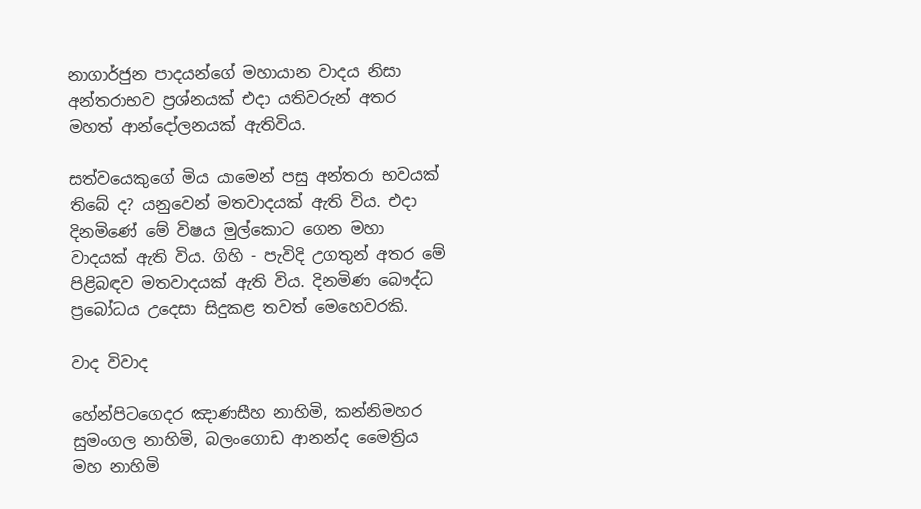නාගාර්ජුන පාදයන්ගේ මහායාන වාදය නිසා අන්තරාභව ප්‍රශ්නයක් එදා යතිවරුන් අතර මහත් ආන්දෝලනයක් ඇතිවිය.

සත්වයෙකුගේ මිය යාමෙන් පසු අන්තරා භවයක් තිබේ ද? යනුවෙන් මතවාදයක් ඇති විය. එදා දිනමිණේ මේ විෂය මුල්කොට ගෙන මහා වාදයක් ඇති විය. ගිහි - පැවිදි උගතුන් අතර මේ පිළිබඳව මතවාදයක් ඇති විය. දිනමිණ බෞද්ධ ප්‍රබෝධය උදෙසා සිදුකළ තවත් මෙහෙවරකි.

වාද විවාද

හේන්පිටගෙදර ඤාණසීහ නාහිමි, කන්නිමහර සුමංගල නාහිමි, බලංගොඩ ආනන්ද මෛත්‍රිය මහ නාහිමි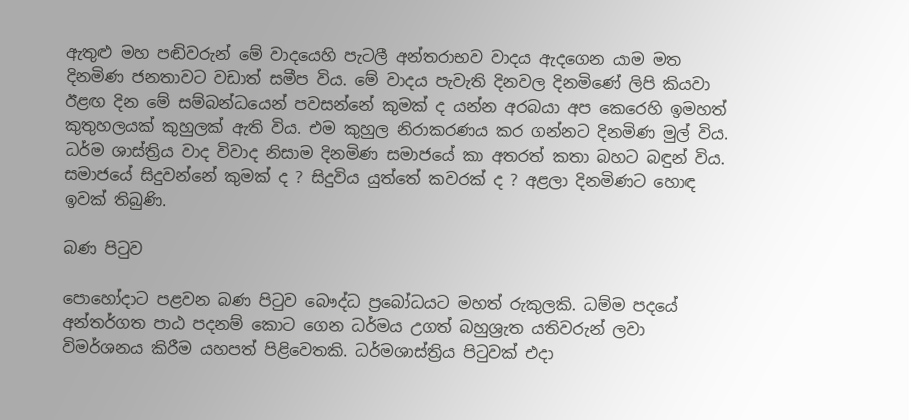ඇතුළු මහ පඬිවරුන් මේ වාදයෙහි පැටලී අන්තරාභව වාදය ඇදගෙන යාම මත දිනමිණ ජනතාවට වඩාත් සමීප විය. මේ වාදය පැවැති දිනවල දිනමිණේ ලිපි කියවා ඊළඟ දින මේ සම්බන්ධයෙන් පවසන්නේ කුමක් ද යන්න අරබයා අප කෙරෙහි ඉමහත් කුතුහලයක් කුහුලක් ඇති විය. එම කුහුල නිරාකරණය කර ගන්නට දිනමිණ මුල් විය. ධර්ම ශාස්ත්‍රිය වාද විවාද නිසාම දිනමිණ සමාජයේ කා අතරත් කතා බහට බඳුන් විය. සමාජයේ සිදුවන්නේ කුමක් ද ? සිදුවිය යුත්තේ කවරක් ද ? අළලා දිනමිණට හොඳ ඉවක් තිබුණි.

බණ පිටුව

පොහෝදාට පළවන බණ පිටුව බෞද්ධ ප්‍රබෝධයට මහත් රුකුලකි. ධම්ම පදයේ අන්තර්ගත පාඨ පදනම් කොට ගෙන ධර්මය උගත් බහුශ්‍රැත යතිවරුන් ලවා විමර්ශනය කිරීම යහපත් පිළිවෙතකි. ධර්මශාස්ත්‍රිය පිටුවක් එදා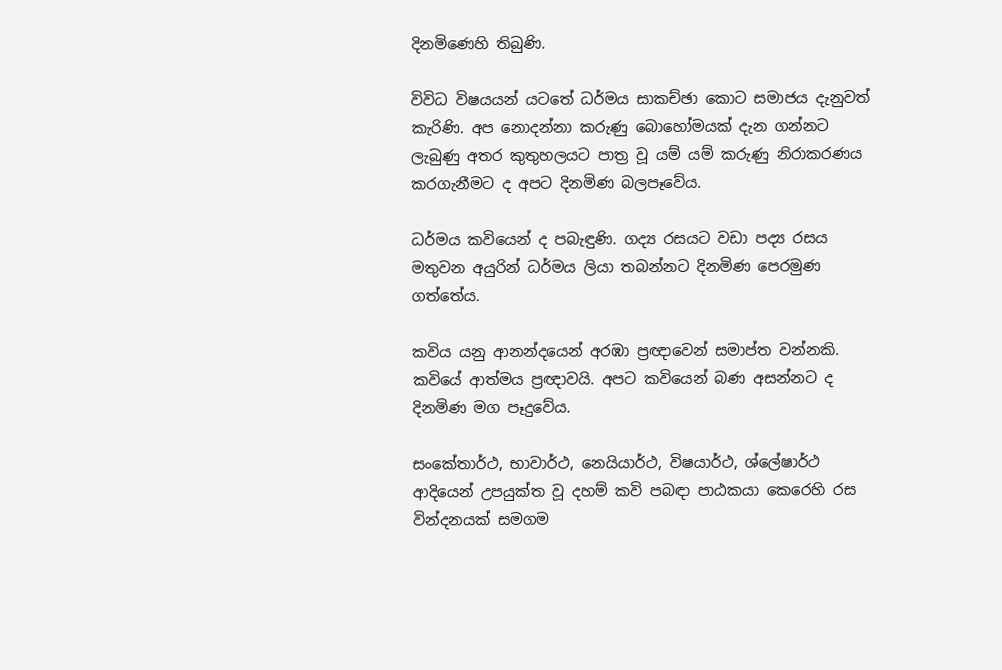දිනමිණෙහි තිබුණි.

විවිධ විෂයයන් යටතේ ධර්මය සාකච්ඡා කොට සමාජය දැනුවත් කැරිණි. අප නොදන්නා කරුණු බොහෝමයක් දැන ගන්නට ලැබුණු අතර කුතුහලයට පාත්‍ර වූ යම් යම් කරුණු නිරාකරණය කරගැනීමට ද අපට දිනමිණ බලපෑවේය.

ධර්මය කවියෙන් ද පබැඳුණි. ගද්‍ය රසයට වඩා පද්‍ය රසය මතුවන අයුරින් ධර්මය ලියා තබන්නට දිනමිණ පෙරමුණ ගත්තේය.

කවිය යනු ආනන්දයෙන් අරඹා ප්‍රඥාවෙන් සමාප්ත වන්නකි. කවියේ ආත්මය ප්‍රඥාවයි. අපට කවියෙන් බණ අසන්නට ද දිනමිණ මග පෑදුවේය.

සංකේතාර්ථ, භාවාර්ථ, නෙයියාර්ථ, විෂයාර්ථ, ශ්ලේෂාර්ථ ආදියෙන් උපයුක්ත වූ දහම් කවි පබඳා පාඨකයා කෙරෙහි රස වින්දනයක් සමගම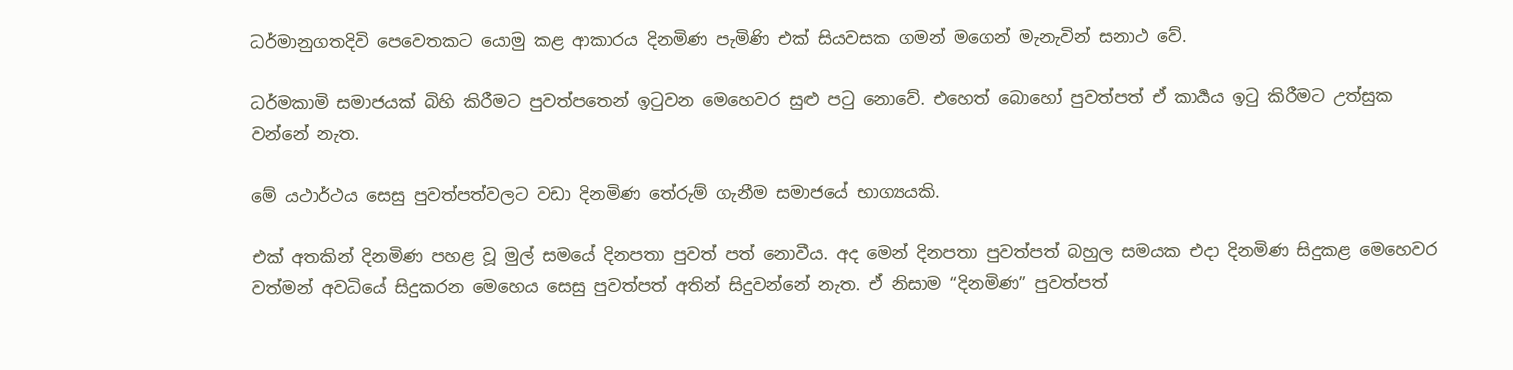ධර්මානුගතදිවි පෙවෙතකට යොමු කළ ආකාරය දිනමිණ පැමිණි එක් සියවසක ගමන් මගෙන් මැනැවින් සනාථ වේ.

ධර්මකාමි සමාජයක් බිහි කිරීමට පුවත්පතෙන් ඉටුවන මෙහෙවර සුළු පටු නොවේ. එහෙත් බොහෝ පුවත්පත් ඒ කාර්‍යය ඉටු කිරීමට උත්සුක වන්නේ නැත.

මේ යථාර්ථය සෙසු පුවත්පත්වලට වඩා දිනමිණ තේරුම් ගැනීම සමාජයේ භාග්‍යයකි.

එක් අතකින් දිනමිණ පහළ වූ මුල් සමයේ දිනපතා පුවත් පත් නොවීය. අද මෙන් දිනපතා පුවත්පත් බහුල සමයක එදා දිනමිණ සිදුකළ මෙහෙවර වත්මන් අවධියේ සිදුකරන මෙහෙය සෙසු පුවත්පත් අතින් සිදුවන්නේ නැත. ඒ නිසාම “දිනමිණ” පුවත්පත්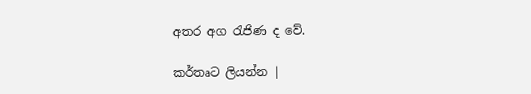අතර අග රැජිණ ද වේ.

කර්තෘට ලියන්න |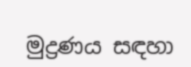මුද්‍රණය සඳහා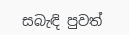සබැඳි පුවත්